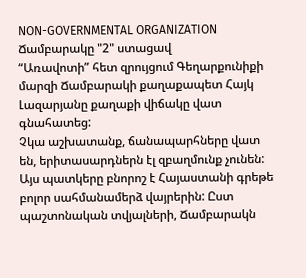NON-GOVERNMENTAL ORGANIZATION
Ճամբարակը "2" ստացավ
“Առավոտի” հետ զրույցում Գեղարքունիքի մարզի Ճամբարակի քաղաքապետ Հայկ Լազարյանը քաղաքի վիճակը վատ գնահատեց:
Չկա աշխատանք, ճանապարհները վատ են, երիտասարդներն էլ զբաղմունք չունեն: Այս պատկերը բնորոշ է Հայաստանի գրեթե բոլոր սահմանամերձ վայրերին: Ըստ պաշտոնական տվյալների, Ճամբարակն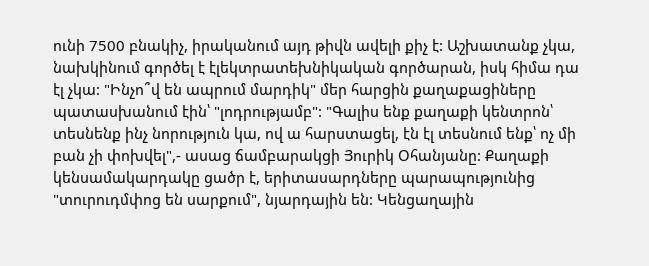ունի 7500 բնակիչ, իրականում այդ թիվն ավելի քիչ է: Աշխատանք չկա, նախկինում գործել է էլեկտրատեխնիկական գործարան, իսկ հիմա դա էլ չկա: "Ինչո՞վ են ապրում մարդիկ" մեր հարցին քաղաքացիները պատասխանում էին՝ "լոդրությամբ": "Գալիս ենք քաղաքի կենտրոն՝ տեսնենք ինչ նորություն կա, ով ա հարստացել, էն էլ տեսնում ենք՝ ոչ մի բան չի փոխվել",- ասաց ճամբարակցի Յուրիկ Օհանյանը: Քաղաքի կենսամակարդակը ցածր է, երիտասարդները պարապությունից "տուրուդմփոց են սարքում", նյարդային են: Կենցաղային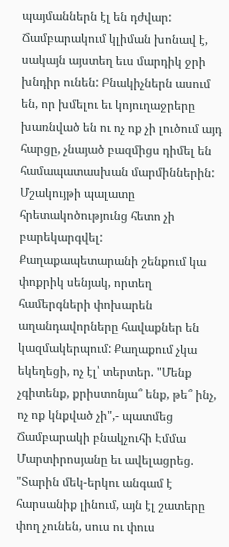պայմաններն էլ են դժվար: Ճամբարակում կլիման խոնավ է, սակայն այստեղ եւս մարդիկ ջրի խնդիր ունեն: Բնակիչներն ասում են, որ խմելու եւ կոյուղաջրերը խառնված են ու ոչ ոք չի լուծում այդ հարցը, չնայած բազմիցս դիմել են համապատասխան մարմիններին:
Մշակույթի պալատը հրետակոծությունց հետո չի բարեկարգվել: Քաղաքապետարանի շենքում կա փոքրիկ սենյակ, որտեղ համերգների փոխարեն աղանդավորները հավաքներ են կազմակերպում: Քաղաքում չկա եկեղեցի, ոչ էլ՝ տերտեր. "Մենք չգիտենք, քրիստոնյա՞ ենք, թե՞ ինչ, ոչ ոք կնքված չի",- պատմեց Ճամբարակի բնակչուհի Էմմա Մարտիրոսյանը եւ ավելացրեց. "Տարին մեկ-երկու անգամ է հարսանիք լինում, այն էլ շատերը փող չունեն, սուս ու փուս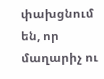փախցնում են, որ մաղարիչ ու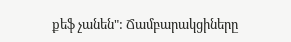քեֆ չանեն": Ճամբարակցիները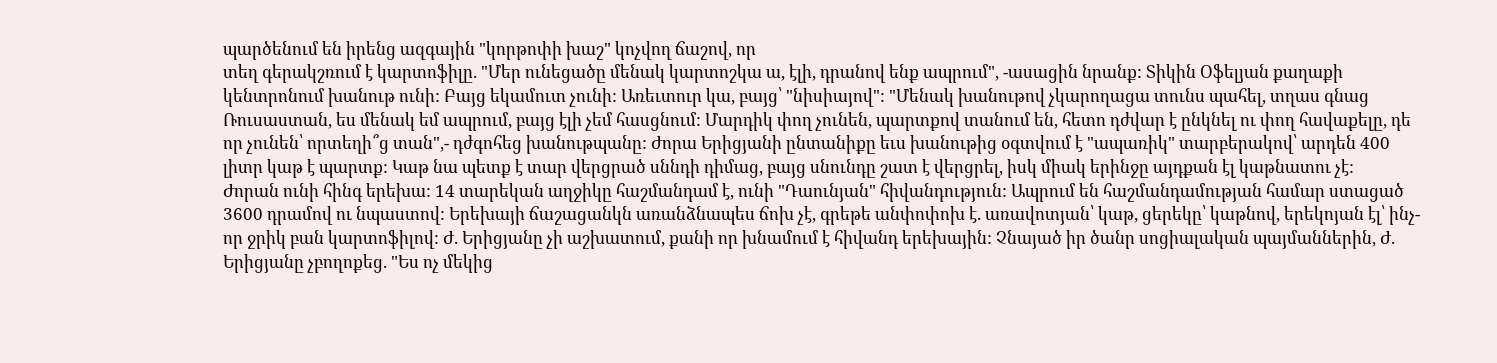պարծենում են իրենց ազգային "կորթոփի խաշ" կոչվող ճաշով, որ
տեղ գերակշռում է կարտոֆիլը. "Մեր ունեցածը մենակ կարտոշկա ա, էլի, դրանով ենք ապրում", -ասացին նրանք: Տիկին Օֆելյան քաղաքի կենտրոնում խանութ ունի: Բայց եկամուտ չունի: Առեւտուր կա, բայց՝ "նիսիայով": "Մենակ խանութով չկարողացա տունս պահել, տղաս գնաց Ռուսաստան, ես մենակ եմ ապրում, բայց էլի չեմ հասցնում: Մարդիկ փող չունեն, պարտքով տանում են, հետո դժվար է ընկնել ու փող հավաքելը, դե որ չունեն՝ որտեղի՞ց տան",- դժգոհեց խանութպանը: Ժորա Երիցյանի ընտանիքը եւս խանութից օգտվում է "ապառիկ" տարբերակով՝ արդեն 400 լիտր կաթ է պարտք: Կաթ նա պետք է տար վերցրած սննդի դիմաց, բայց սնունդը շատ է վերցրել, իսկ միակ երինջը այդքան էլ կաթնատու չէ:
Ժորան ունի հինգ երեխա: 14 տարեկան աղջիկը հաշմանդամ է, ունի "Դաունյան" հիվանդություն: Ապրում են հաշմանդամության համար ստացած 3600 դրամով ու նպաստով: Երեխայի ճաշացանկն առանձնապես ճոխ չէ, գրեթե անփոփոխ է. առավոտյան՝ կաթ, ցերեկը՝ կաթնով, երեկոյան էլ՝ ինչ-որ ջրիկ բան կարտոֆիլով: Ժ. Երիցյանը չի աշխատում, քանի որ խնամում է հիվանդ երեխային: Չնայած իր ծանր սոցիալական պայմաններին, Ժ. Երիցյանը չբողոքեց. "Ես ոչ մեկից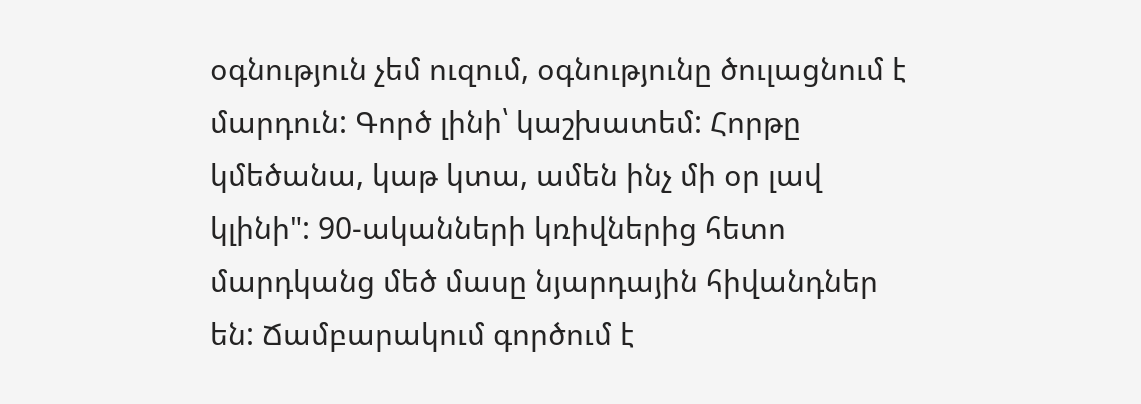օգնություն չեմ ուզում, օգնությունը ծուլացնում է մարդուն: Գործ լինի՝ կաշխատեմ: Հորթը կմեծանա, կաթ կտա, ամեն ինչ մի օր լավ կլինի": 90-ականների կռիվներից հետո մարդկանց մեծ մասը նյարդային հիվանդներ են: Ճամբարակում գործում է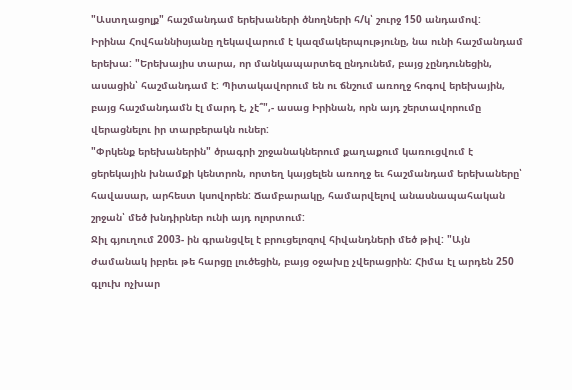"Աստղացոլք" հաշմանդամ երեխաների ծնողների հ/կ՝ շուրջ 150 անդամով:
Իրինա Հովհաննիսյանը ղեկավարում է կազմակերպությունը, նա ունի հաշմանդամ երեխա: "Երեխայիս տարա, որ մանկապարտեզ ընդունեմ, բայց չընդունեցին, ասացին՝ հաշմանդամ է: Պիտակավորում են ու ճնշում առողջ հոգով երեխային, բայց հաշմանդամն էլ մարդ է, չէ՞",- ասաց Իրինան, որն այդ շերտավորումը վերացնելու իր տարբերակն ուներ:
"Փրկենք երեխաներին" ծրագրի շրջանակներում քաղաքում կառուցվում է ցերեկային խնամքի կենտրոն, որտեղ կայցելեն առողջ եւ հաշմանդամ երեխաները՝ հավասար, արհեստ կսովորեն: Ճամբարակը, համարվելով անասնապահական շրջան՝ մեծ խնդիրներ ունի այդ ոլորտում:
Ջիլ գյուղում 2003- ին գրանցվել է բրուցելոզով հիվանդների մեծ թիվ: "Այն ժամանակ իբրեւ թե հարցը լուծեցին, բայց օջախը չվերացրին: Հիմա էլ արդեն 250 գլուխ ոչխար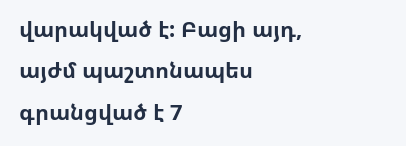վարակված է: Բացի այդ, այժմ պաշտոնապես գրանցված է 7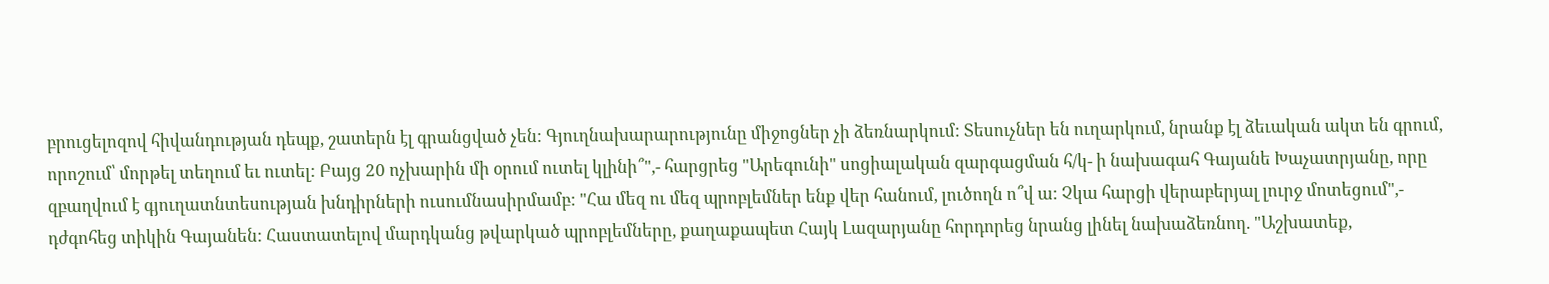բրուցելոզով հիվանդության դեպք, շատերն էլ գրանցված չեն: Գյուղնախարարությունը միջոցներ չի ձեռնարկում: Տեսուչներ են ուղարկում, նրանք էլ ձեւական ակտ են գրում, որոշում՝ մորթել տեղում եւ ուտել: Բայց 20 ոչխարին մի օրում ուտել կլինի՞",- հարցրեց "Արեգունի" սոցիալական զարգացման հ/կ- ի նախագահ Գայանե Խաչատրյանը, որը զբաղվում է գյուղատնտեսության խնդիրների ուսումնասիրմամբ: "Հա մեզ ու մեզ պրոբլեմներ ենք վեր հանում, լուծողն ո՞վ ա: Չկա հարցի վերաբերյալ լուրջ մոտեցում",- դժգոհեց տիկին Գայանեն: Հաստատելով մարդկանց թվարկած պրոբլեմները, քաղաքապետ Հայկ Լազարյանը հորդորեց նրանց լինել նախաձեռնող. "Աշխատեք,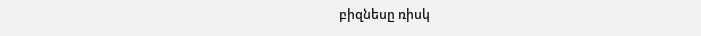բիզնեսը ռիսկ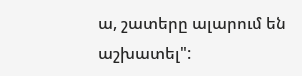ա, շատերը ալարում են աշխատել":